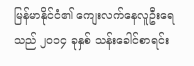မြန်မာနိုင်ငံ၏ ကျေးလက်နေလူဦးရေသည် ၂၀၁၄ ခုနှစ် သန်းခေါင်စာရင်း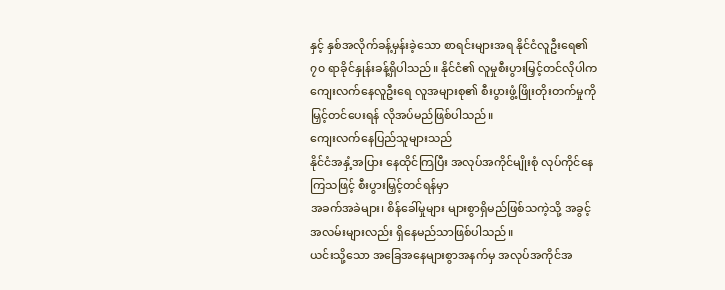နှင့် နှစ်အလိုက်ခန့်မှန်းခဲ့သော စာရင်းများအရ နိုင်ငံလူဦးရေ၏ ၇၀ ရာခိုင်နှုန်းခန့်ရှိပါသည်။ နိုင်ငံ၏ လူမှုစီးပွားမြှင့်တင်လိုပါက ကျေးလက်နေလူဦးရေ လူအများစု၏ စီးပွားဖွံ့ဖြိုးတိုးတက်မှုကို မြှင့်တင်ပေးရန် လိုအပ်မည်ဖြစ်ပါသည်။
ကျေးလက်နေပြည်သူများသည်
နိုင်ငံအနှံ့အပြား နေထိုင်ကြပြီး အလုပ်အကိုင်မျိုးစုံ လုပ်ကိုင်နေကြသဖြင့် စီးပွားမြှင့်တင်ရန်မှာ
အခက်အခဲများ၊ စိန်ခေါ်မှုများ များစွာရှိမည်ဖြစ်သကဲ့သို့ အခွင့်အလမ်းများလည်း ရှိနေမည်သာဖြစ်ပါသည်။
ယင်းသို့သော အခြေအနေများစွာအနက်မှ အလုပ်အကိုင်အ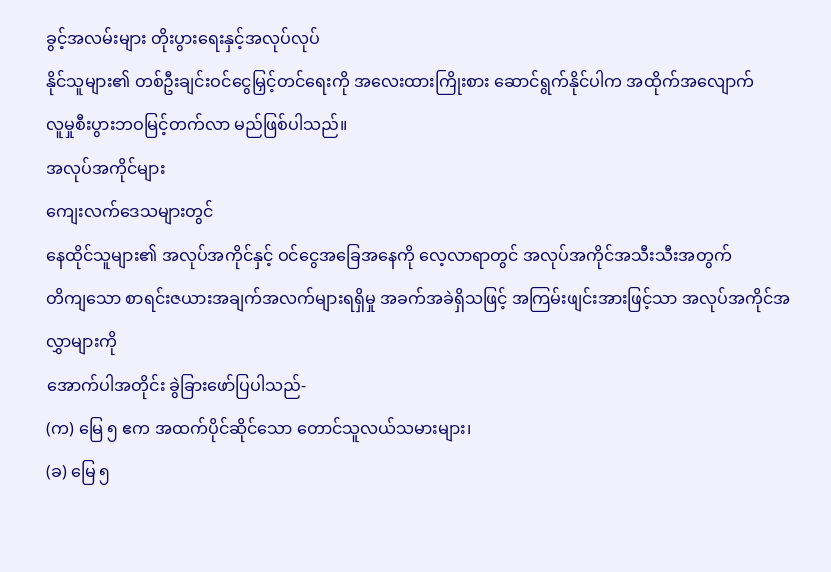ခွင့်အလမ်းများ တိုးပွားရေးနှင့်အလုပ်လုပ်
နိုင်သူများ၏ တစ်ဦးချင်းဝင်ငွေမြှင့်တင်ရေးကို အလေးထားကြိုးစား ဆောင်ရွက်နိုင်ပါက အထိုက်အလျောက်
လူမှုစီးပွားဘဝမြင့်တက်လာ မည်ဖြစ်ပါသည်။
အလုပ်အကိုင်များ
ကျေးလက်ဒေသများတွင်
နေထိုင်သူများ၏ အလုပ်အကိုင်နှင့် ဝင်ငွေအခြေအနေကို လေ့လာရာတွင် အလုပ်အကိုင်အသီးသီးအတွက်
တိကျသော စာရင်းဇယားအချက်အလက်များရရှိမှု အခက်အခဲရှိသဖြင့် အကြမ်းဖျင်းအားဖြင့်သာ အလုပ်အကိုင်အလွှာများကို
အောက်ပါအတိုင်း ခွဲခြားဖော်ပြပါသည်-
(က) မြေ ၅ ဧက အထက်ပိုင်ဆိုင်သော တောင်သူလယ်သမားများ၊
(ခ) မြေ ၅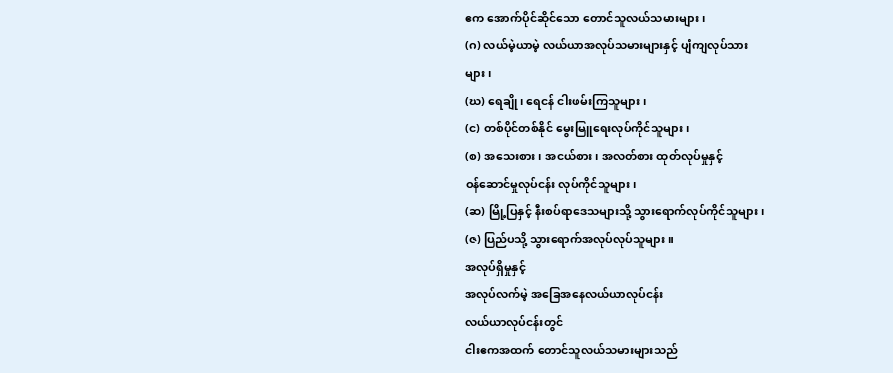ဧက အောက်ပိုင်ဆိုင်သော တောင်သူလယ်သမားများ၊
(ဂ) လယ်မဲ့ယာမဲ့ လယ်ယာအလုပ်သမားများနှင့် ပျံကျလုပ်သား
များ၊
(ဃ) ရေချို၊ ရေငန် ငါးဖမ်းကြသူများ၊
(င) တစ်ပိုင်တစ်နိုင် မွေးမြူရေးလုပ်ကိုင်သူများ၊
(စ) အသေးစား၊ အငယ်စား၊ အလတ်စား ထုတ်လုပ်မှုနှင့်
ဝန်ဆောင်မှုလုပ်ငန်း လုပ်ကိုင်သူများ၊
(ဆ) မြို့ပြနှင့် နီးစပ်ရာဒေသများသို့ သွားရောက်လုပ်ကိုင်သူများ၊
(ဇ) ပြည်ပသို့ သွားရောက်အလုပ်လုပ်သူများ။
အလုပ်ရှိမှုနှင့်
အလုပ်လက်မဲ့ အခြေအနေလယ်ယာလုပ်ငန်း
လယ်ယာလုပ်ငန်းတွင်
ငါးဧကအထက် တောင်သူလယ်သမားများသည်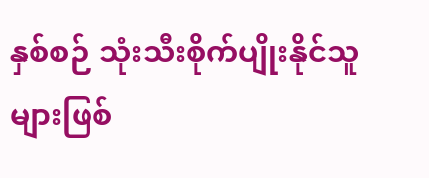နှစ်စဉ် သုံးသီးစိုက်ပျိုးနိုင်သူများဖြစ်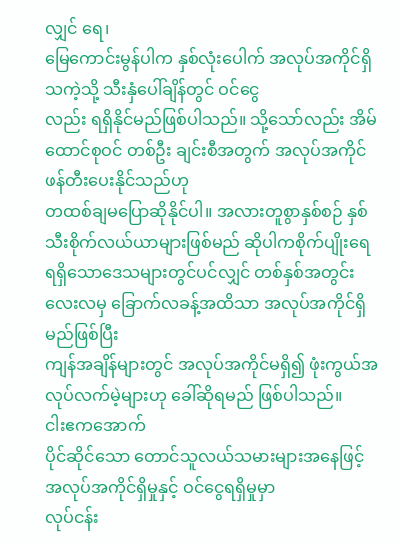လျှင် ရေ၊
မြေကောင်းမွန်ပါက နှစ်လုံးပေါက် အလုပ်အကိုင်ရှိသကဲ့သို့ သီးနှံပေါ်ချိန်တွင် ဝင်ငွေ
လည်း ရရှိနိုင်မည်ဖြစ်ပါသည်။ သို့သော်လည်း အိမ်ထောင်စုဝင် တစ်ဦး ချင်းစီအတွက် အလုပ်အကိုင်ဖန်တီးပေးနိုင်သည်ဟု
တထစ်ချမပြောဆိုနိုင်ပါ။ အလားတူစွာနှစ်စဉ် နှစ်သီးစိုက်လယ်ယာများဖြစ်မည် ဆိုပါကစိုက်ပျိုးရေ
ရရှိသောဒေသများတွင်ပင်လျှင် တစ်နှစ်အတွင်းလေးလမှ ခြောက်လခန့်အထိသာ အလုပ်အကိုင်ရှိမည်ဖြစ်ပြီး
ကျန်အချိန်များတွင် အလုပ်အကိုင်မရှိ၍ ဖုံးကွယ်အလုပ်လက်မဲ့များဟု ခေါ်ဆိုရမည် ဖြစ်ပါသည်။
ငါးဧကအောက်
ပိုင်ဆိုင်သော တောင်သူလယ်သမားများအနေဖြင့် အလုပ်အကိုင်ရှိမှုနှင့် ဝင်ငွေရရှိမှုမှာ
လုပ်ငန်း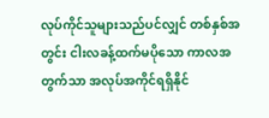လုပ်ကိုင်သူများသည်ပင်လျှင် တစ်နှစ်အတွင်း ငါးလခန့်ထက်မပိုသော ကာလအတွက်သာ အလုပ်အကိုင်ရရှိနိုင်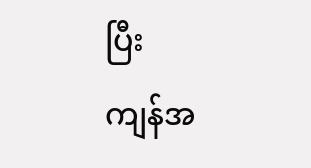ပြီး
ကျန်အ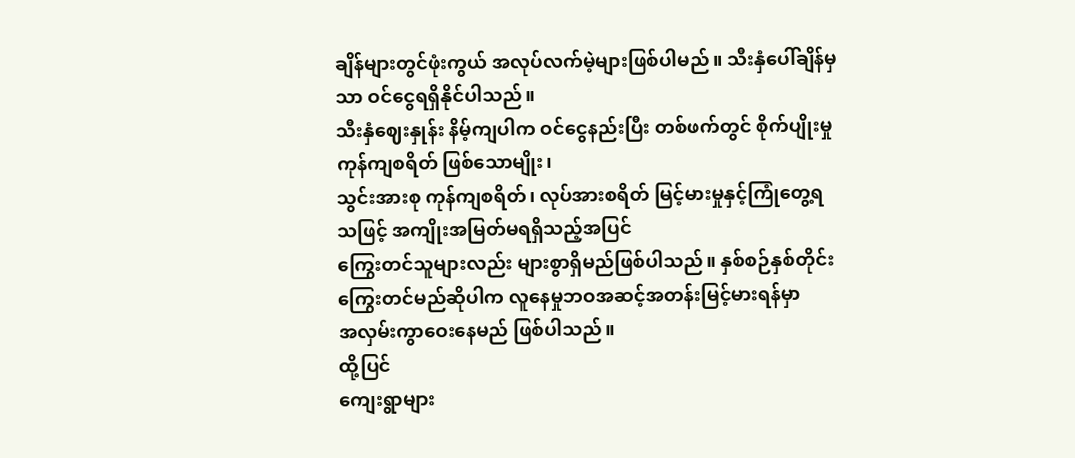ချိန်များတွင်ဖုံးကွယ် အလုပ်လက်မဲ့များဖြစ်ပါမည်။ သီးနှံပေါ်ချိန်မှသာ ဝင်ငွေရရှိနိုင်ပါသည်။
သီးနှံဈေးနှုန်း နိမ့်ကျပါက ဝင်ငွေနည်းပြီး တစ်ဖက်တွင် စိုက်ပျိုးမှုကုန်ကျစရိတ် ဖြစ်သောမျိုး၊
သွင်းအားစု ကုန်ကျစရိတ်၊ လုပ်အားစရိတ် မြင့်မားမှုနှင့်ကြုံတွေ့ရသဖြင့် အကျိုးအမြတ်မရရှိသည့်အပြင်
ကြွေးတင်သူများလည်း များစွာရှိမည်ဖြစ်ပါသည်။ နှစ်စဉ်နှစ်တိုင်း ကြွေးတင်မည်ဆိုပါက လူနေမှုဘဝအဆင့်အတန်းမြင့်မားရန်မှာ
အလှမ်းကွာဝေးနေမည် ဖြစ်ပါသည်။
ထို့ပြင်
ကျေးရွာများ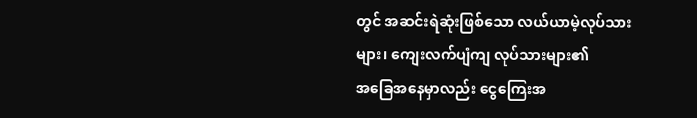တွင် အဆင်းရဲဆုံးဖြစ်သော လယ်ယာမဲ့လုပ်သားများ၊ ကျေးလက်ပျံကျ လုပ်သားများ၏
အခြေအနေမှာလည်း ငွေကြေးအ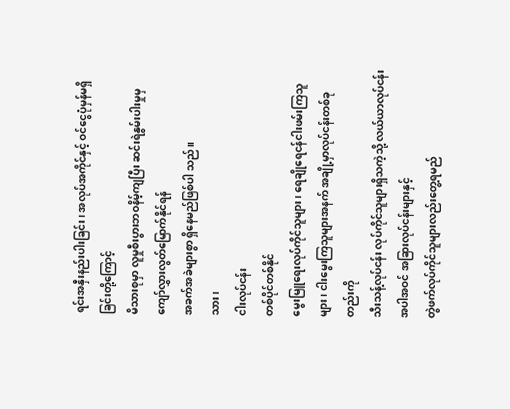ရင်းအနှီးနည်းပါးခြင်း၊ အလုပ်အကိုင်နှင့် ဝင်ငွေပုံမှန်မရှိခြင်းတို့ကြောင့်
မိသားစုမှာ လူမှုစီးပွားဘဝနိမ့်ကျပြီး ဆင်းရဲနွမ်းပါးမှုမှ ကျော်လွှားလွတ်မြောက်နိုင်ရန်
အခက်အခဲများစွာ ရှိနေမည်ဖြစ်ပါ သည်။
သား၊
ငါးလုပ်ငန်း
တစ်ပိုင်တစ်နိုင်
မွေးမြူရေးလုပ်ကိုင်သူများ၊ ရေချိုရေငန်ငါးဖမ်းကြသူများ၊ ငါးမွေးကြသူများအနက် အချို့မှာလုပ်ငန်းတစ်ခုတည်းကို
သီးသန့်လုပ်ငန်း လုပ်ကိုင်သူများရှိသကဲ့သို့ လယ်ယာလုပ်ငန်းအပါအဝင် အခြားလုပ်ငန်းများနှင့်
တွဲဖက်လုပ်ကိုင်သူများလည်းတွေ့ရမည်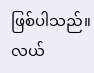ဖြစ်ပါသည်။ လယ်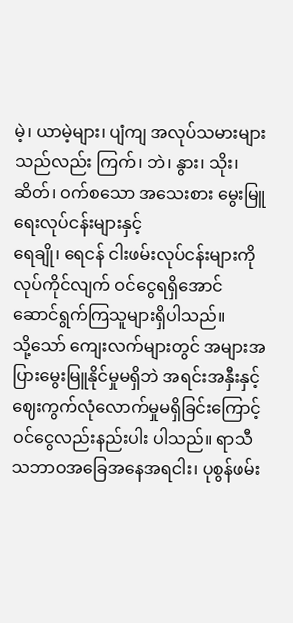မဲ့၊ ယာမဲ့များ၊ ပျံကျ အလုပ်သမားများ
သည်လည်း ကြက်၊ ဘဲ၊ နွား၊ သိုး၊ ဆိတ်၊ ဝက်စသော အသေးစား မွေးမြူရေးလုပ်ငန်းများနှင့်
ရေချို၊ ရေငန် ငါးဖမ်းလုပ်ငန်းများကို လုပ်ကိုင်လျက် ဝင်ငွေရရှိအောင် ဆောင်ရွက်ကြသူများရှိပါသည်။
သို့သော် ကျေးလက်များတွင် အများအပြားမွေးမြူနိုင်မှုမရှိဘဲ အရင်းအနှီးနှင့် ဈေးကွက်လုံလောက်မှုမရှိခြင်းကြောင့်
ဝင်ငွေလည်းနည်းပါး ပါသည်။ ရာသီသဘာဝအခြေအနေအရငါး၊ ပုစွန်ဖမ်း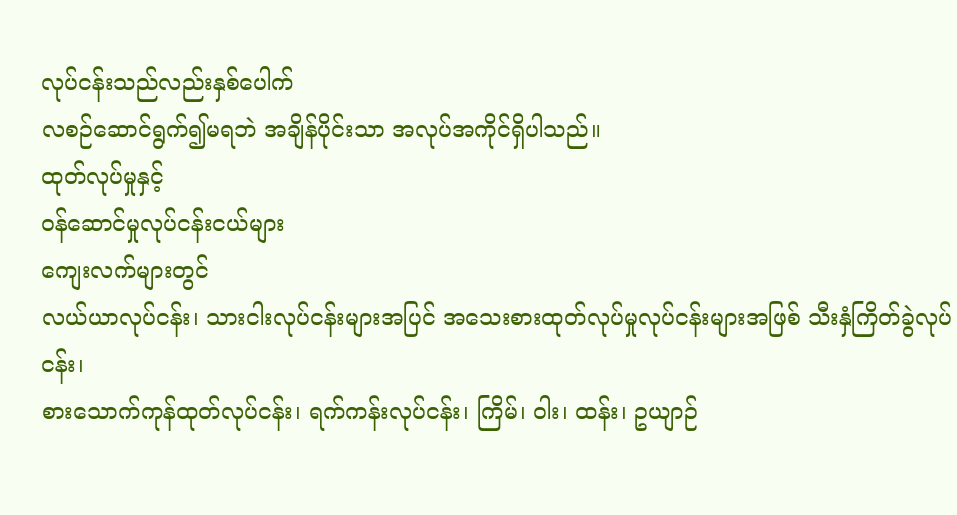လုပ်ငန်းသည်လည်းနှစ်ပေါက်
လစဉ်ဆောင်ရွက်၍မရဘဲ အချိန်ပိုင်းသာ အလုပ်အကိုင်ရှိပါသည်။
ထုတ်လုပ်မှုနှင့်
ဝန်ဆောင်မှုလုပ်ငန်းငယ်များ
ကျေးလက်များတွင်
လယ်ယာလုပ်ငန်း၊ သားငါးလုပ်ငန်းများအပြင် အသေးစားထုတ်လုပ်မှုလုပ်ငန်းများအဖြစ် သီးနှံကြိတ်ခွဲလုပ်ငန်း၊
စားသောက်ကုန်ထုတ်လုပ်ငန်း၊ ရက်ကန်းလုပ်ငန်း၊ ကြိမ်၊ ဝါး၊ ထန်း၊ ဥယျာဉ်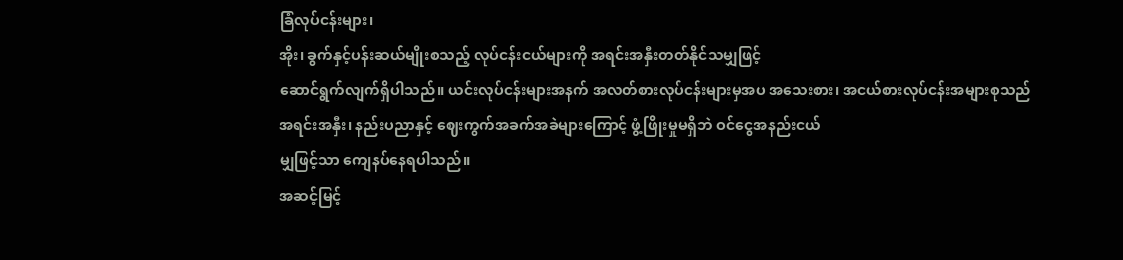ခြံလုပ်ငန်းများ၊
အိုး၊ ခွက်နှင့်ပန်းဆယ်မျိုးစသည့် လုပ်ငန်းငယ်များကို အရင်းအနှီးတတ်နိုင်သမျှဖြင့်
ဆောင်ရွက်လျက်ရှိပါသည်။ ယင်းလုပ်ငန်းများအနက် အလတ်စားလုပ်ငန်းများမှအပ အသေးစား၊ အငယ်စားလုပ်ငန်းအများစုသည်
အရင်းအနှီး၊ နည်းပညာနှင့် ဈေးကွက်အခက်အခဲများကြောင့် ဖွံ့ဖြိုးမှုမရှိဘဲ ဝင်ငွေအနည်းငယ်
မျှဖြင့်သာ ကျေနပ်နေရပါသည်။
အဆင့်မြင့်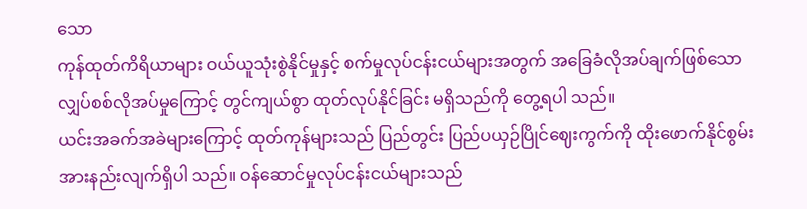သော
ကုန်ထုတ်ကိရိယာများ ဝယ်ယူသုံးစွဲနိုင်မှုနှင့် စက်မှုလုပ်ငန်းငယ်များအတွက် အခြေခံလိုအပ်ချက်ဖြစ်သော
လျှပ်စစ်လိုအပ်မှုကြောင့် တွင်ကျယ်စွာ ထုတ်လုပ်နိုင်ခြင်း မရှိသည်ကို တွေ့ရပါ သည်။
ယင်းအခက်အခဲများကြောင့် ထုတ်ကုန်များသည် ပြည်တွင်း ပြည်ပယှဉ်ပြိုင်ဈေးကွက်ကို ထိုးဖောက်နိုင်စွမ်း
အားနည်းလျက်ရှိပါ သည်။ ဝန်ဆောင်မှုလုပ်ငန်းငယ်များသည်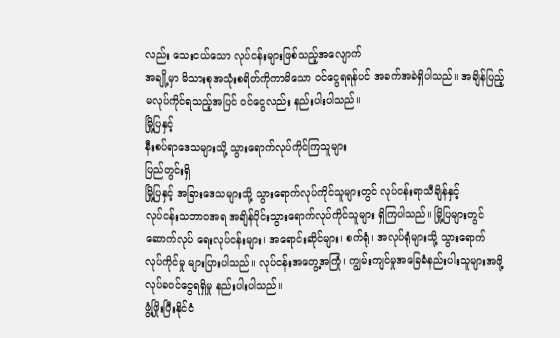လည်း သေးငယ်သော လုပ်ငန်းများဖြစ်သည့်အလျောက်
အချို့မှာ မိသားစုအသုံးစရိတ်ကိုကာမိသော ဝင်ငွေရရန်ပင် အခက်အခဲရှိပါသည်။ အချိန်ပြည့်
မလုပ်ကိုင်ရသည့်အပြင် ဝင်ငွေလည်း နည်းပါးပါသည်။
မြို့ပြနှင့်
နီးစပ်ရာဒေသများသို့ သွားရောက်လုပ်ကိုင်ကြသူများ
ပြည်တွင်းရှိ
မြို့ပြနှင့် အခြားဒေသများသို့ သွားရောက်လုပ်ကိုင်သူများတွင် လုပ်ငန်းရာသီချိန်နှင့်
လုပ်ငန်းသဘာဝအရ အချိန်ပိုင်းသွားရောက်လုပ်ကိုင်သူများ ရှိကြပါသည်။ မြို့ပြများတွင်
ဆောက်လုပ် ရေးလုပ်ငန်းများ၊ အရောင်းဆိုင်များ၊ စက်ရုံ၊ အလုပ်ရုံများသို့ သွားရောက်
လုပ်ကိုင်မှု များပြားပါသည်။ လုပ်ငန်းအတွေ့အကြုံ၊ ကျွမ်းကျင်မှုအခြေခံနည်းပါးသူများအဖို့
လုပ်ခဝင်ငွေရရှိမှု နည်းပါးပါသည်။
ဖွံ့ဖြိုးပြီးနိုင်ငံ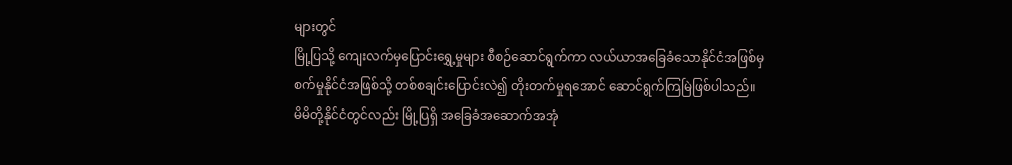များတွင်
မြို့ပြသို့ ကျေးလက်မှပြောင်းရွှေ့မှုများ စီစဉ်ဆောင်ရွက်ကာ လယ်ယာအခြေခံသောနိုင်ငံအဖြစ်မှ
စက်မှုနိုင်ငံအဖြစ်သို့ တစ်စချင်းပြောင်းလဲ၍ တိုးတက်မှုရအောင် ဆောင်ရွက်ကြမြဲဖြစ်ပါသည်။
မိမိတို့နိုင်ငံတွင်လည်း မြို့ပြရှိ အခြေခံအဆောက်အအုံ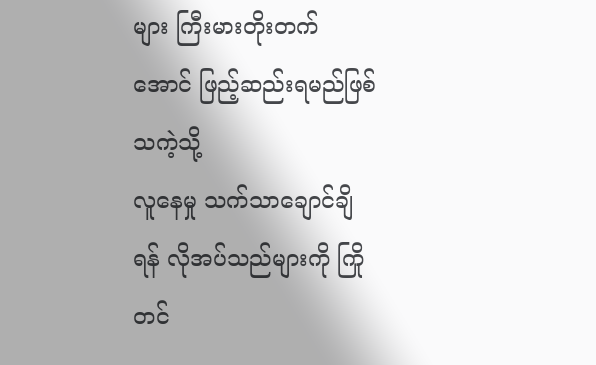များ ကြီးမားတိုးတက်အောင် ဖြည့်ဆည်းရမည်ဖြစ်သကဲ့သို့
လူနေမှု သက်သာချောင်ချိရန် လိုအပ်သည်များကို ကြိုတင်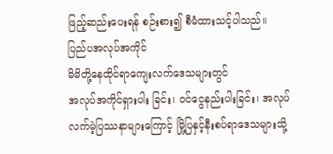ဖြည့်ဆည်းပေးရန် စဉ်းစား၍ စီမံထားသင့်ပါသည်။
ပြည်ပအလုပ်အကိုင်
မိမိတို့နေထိုင်ရာကျေးလက်ဒေသများတွင်
အလုပ်အကိုင်ရှားပါး ခြင်း၊ ဝင်ငွေနည်းပါးခြင်း၊ အလုပ်လက်မဲ့ပြဿနာများကြောင့် မြို့ပြနှင့်နီးစပ်ရာဒေသများသို့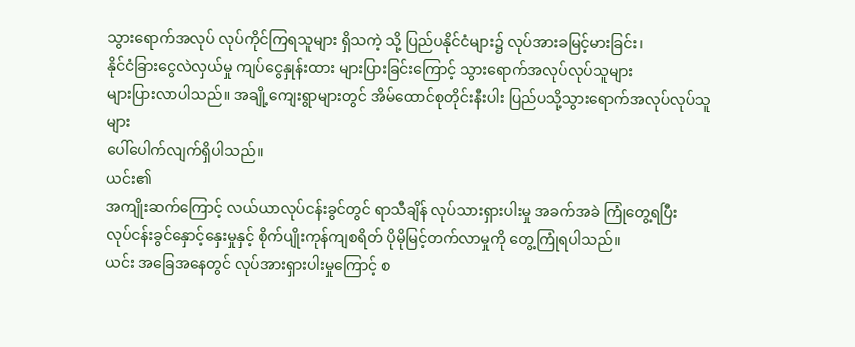သွားရောက်အလုပ် လုပ်ကိုင်ကြရသူများ ရှိသကဲ့ သို့ ပြည်ပနိုင်ငံများ၌ လုပ်အားခမြင့်မားခြင်း၊
နိုင်ငံခြားငွေလဲလှယ်မှု ကျပ်ငွေနှုန်းထား များပြားခြင်းကြောင့် သွားရောက်အလုပ်လုပ်သူများ
များပြားလာပါသည်။ အချို့ကျေးရွာများတွင် အိမ်ထောင်စုတိုင်းနီးပါး ပြည်ပသို့သွားရောက်အလုပ်လုပ်သူများ
ပေါ်ပေါက်လျက်ရှိပါသည်။
ယင်း၏
အကျိုးဆက်ကြောင့် လယ်ယာလုပ်ငန်းခွင်တွင် ရာသီချိန် လုပ်သားရှားပါးမှု အခက်အခဲ ကြုံတွေ့ရပြီး
လုပ်ငန်းခွင်နှောင့်နှေးမှုနှင့် စိုက်ပျိုးကုန်ကျစရိတ် ပိုမိုမြင့်တက်လာမှုကို တွေ့ကြုံရပါသည်။
ယင်း အခြေအနေတွင် လုပ်အားရှားပါးမှုကြောင့် စ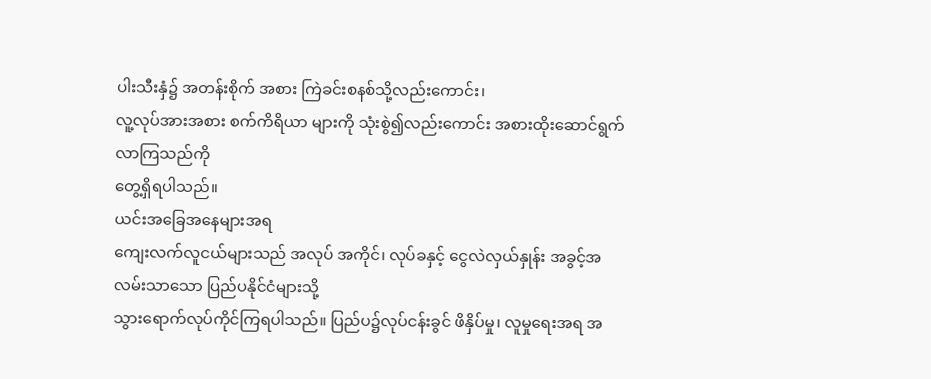ပါးသီးနှံ၌ အတန်းစိုက် အစား ကြဲခင်းစနစ်သို့လည်းကောင်း၊
လူ့လုပ်အားအစား စက်ကိရိယာ များကို သုံးစွဲ၍လည်းကောင်း အစားထိုးဆောင်ရွက်လာကြသည်ကို
တွေ့ရှိရပါသည်။
ယင်းအခြေအနေများအရ
ကျေးလက်လူငယ်များသည် အလုပ် အကိုင်၊ လုပ်ခနှင့် ငွေလဲလှယ်နှုန်း အခွင့်အလမ်းသာသော ပြည်ပနိုင်ငံများသို့
သွားရောက်လုပ်ကိုင်ကြရပါသည်။ ပြည်ပ၌လုပ်ငန်းခွင် ဖိနှိပ်မှု၊ လူမှုရေးအရ အ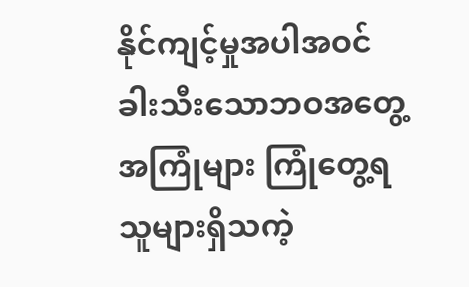နိုင်ကျင့်မှုအပါအဝင်
ခါးသီးသောဘဝအတွေ့ အကြုံများ ကြုံတွေ့ရသူများရှိသကဲ့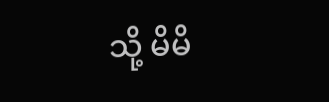သို့ မိမိ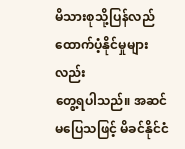မိသားစုသို့ပြန်လည် ထောက်ပံ့နိုင်မှုများလည်း
တွေ့ရပါသည်။ အဆင်မပြေသဖြင့် မိခင်နိုင်ငံ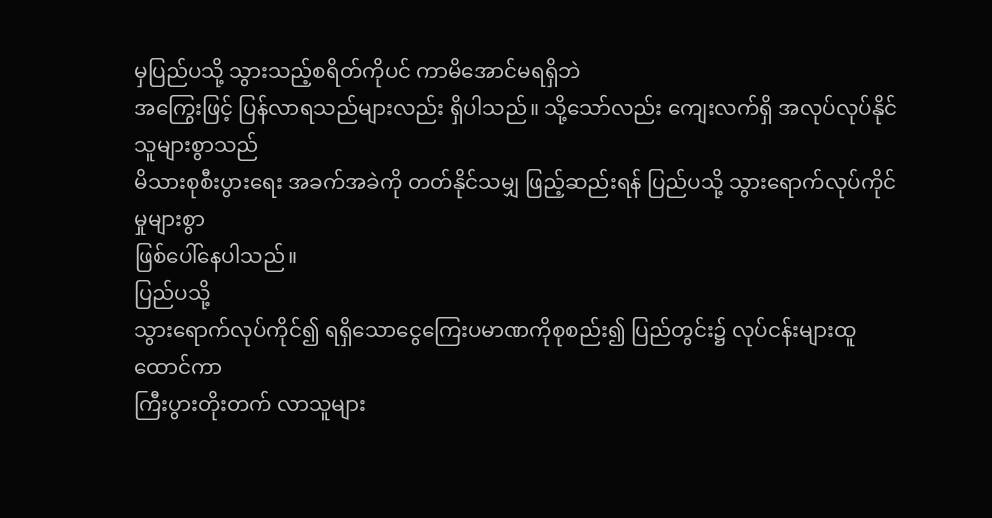မှပြည်ပသို့ သွားသည့်စရိတ်ကိုပင် ကာမိအောင်မရရှိဘဲ
အကြွေးဖြင့် ပြန်လာရသည်များလည်း ရှိပါသည်။ သို့သော်လည်း ကျေးလက်ရှိ အလုပ်လုပ်နိုင်သူများစွာသည်
မိသားစုစီးပွားရေး အခက်အခဲကို တတ်နိုင်သမျှ ဖြည့်ဆည်းရန် ပြည်ပသို့ သွားရောက်လုပ်ကိုင်မှုများစွာ
ဖြစ်ပေါ်နေပါသည်။
ပြည်ပသို့
သွားရောက်လုပ်ကိုင်၍ ရရှိသောငွေကြေးပမာဏကိုစုစည်း၍ ပြည်တွင်း၌ လုပ်ငန်းများထူထောင်ကာ
ကြီးပွားတိုးတက် လာသူများ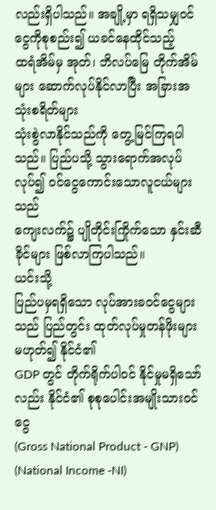လည်းရှိပါသည်။ အချို့မှာ ရရှိသမျှဝင်ငွေကိုစုစည်း၍ ယခင်နေထိုင်သည့်
ထရံအိမ်မှ အုတ်၊ ဘိလပ်မြေ တိုက်အိမ်များ ဆောက်လုပ်နိုင်လာပြီး အခြားအသုံးစရိတ်များ
သုံးစွဲလာနိုင်သည်ကို တွေ့မြင်ကြရပါသည်။ ပြည်ပသို့ သွားရောက်အလုပ်လုပ်၍ ဝင်ငွေကောင်းသောလူငယ်များသည်
ကျေးလက်၌ ပျိုတိုင်းကြိုက်သော နှင်းဆီခိုင်များ ဖြစ်လာကြပါသည်။
ယင်းသို့
ပြည်ပမှရရှိသော လုပ်အားခဝင်ငွေများသည် ပြည်တွင်း ထုတ်လုပ်မှုတန်ဖိုးများ မဟုတ်၍ နိုင်ငံ၏
GDP တွင် တိုက်ရိုက်ပါဝင် နိုင်မှုမရှိသော်လည်း နိုင်ငံ၏ စုစုပေါင်းအမျိုးသားဝင်ငွေ
(Gross National Product - GNP) (National Income -NI)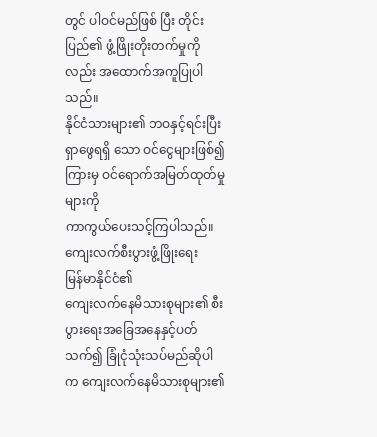တွင် ပါဝင်မည်ဖြစ် ပြီး တိုင်းပြည်၏ ဖွံ့ဖြိုးတိုးတက်မှုကိုလည်း အထောက်အကူပြုပါသည်။
နိုင်ငံသားများ၏ ဘဝနှင့်ရင်းပြီး ရှာဖွေရရှိ သော ဝင်ငွေများဖြစ်၍ ကြားမှ ဝင်ရောက်အမြတ်ထုတ်မှုများကို
ကာကွယ်ပေးသင့်ကြပါသည်။
ကျေးလက်စီးပွားဖွံ့ဖြိုးရေး
မြန်မာနိုင်ငံ၏
ကျေးလက်နေမိသားစုများ၏ စီးပွားရေးအခြေအနေနှင့်ပတ်သက်၍ ခြုံငုံသုံးသပ်မည်ဆိုပါက ကျေးလက်နေမိသားစုများ၏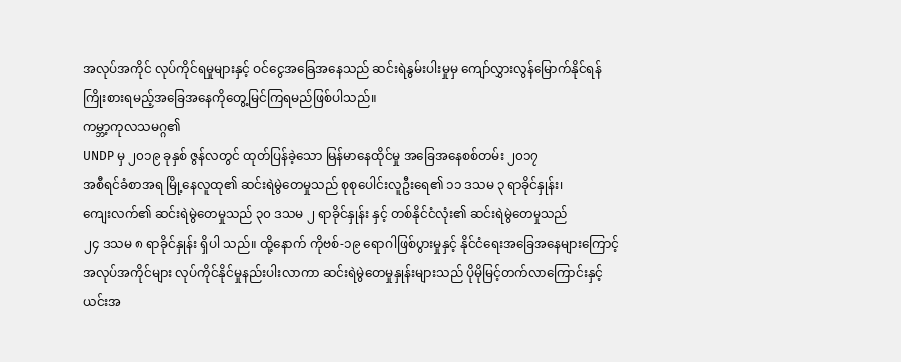အလုပ်အကိုင် လုပ်ကိုင်ရမှုများနှင့် ဝင်ငွေအခြေအနေသည် ဆင်းရဲနွမ်းပါးမှုမှ ကျော်လွှားလွန်မြောက်နိုင်ရန်
ကြိုးစားရမည့်အခြေအနေကိုတွေ့မြင်ကြရမည်ဖြစ်ပါသည်။
ကမ္ဘာ့ကုလသမဂ္ဂ၏
UNDP မှ ၂၀၁၉ ခုနှစ် ဇွန်လတွင် ထုတ်ပြန်ခဲ့သော မြန်မာနေထိုင်မှု အခြေအနေစစ်တမ်း ၂၀၁၇
အစီရင်ခံစာအရ မြို့နေလူထု၏ ဆင်းရဲမွဲတေမှုသည် စုစုပေါင်းလူဦးရေ၏ ၁၁ ဒသမ ၃ ရာခိုင်နှုန်း၊
ကျေးလက်၏ ဆင်းရဲမွဲတေမှုသည် ၃၀ ဒသမ ၂ ရာခိုင်နှုန်း နှင့် တစ်နိုင်ငံလုံး၏ ဆင်းရဲမွဲတေမှုသည်
၂၄ ဒသမ ၈ ရာခိုင်နှုန်း ရှိပါ သည်။ ထို့နောက် ကိုဗစ်-၁၉ ရောဂါဖြစ်ပွားမှုနှင့် နိုင်ငံရေးအခြေအနေများကြောင့်
အလုပ်အကိုင်များ လုပ်ကိုင်နိုင်မှုနည်းပါးလာကာ ဆင်းရဲမွဲတေမှုနှုန်းများသည် ပိုမိုမြင့်တက်လာကြောင်းနှင့်
ယင်းအ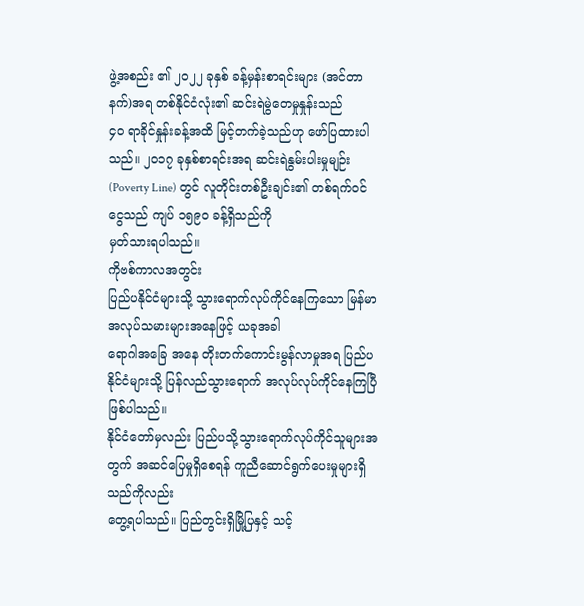ဖွဲ့အစည်း ၏ ၂၀၂၂ ခုနှစ် ခန့်မှန်းစာရင်းများ (အင်တာနက်)အရ တစ်နိုင်ငံလုံး၏ ဆင်းရဲမွဲတေမှုနှုန်းသည်
၄၀ ရာခိုင်နှုန်းခန့်အထိ မြင့်တက်ခဲ့သည်ဟု ဖော်ပြထားပါသည်။ ၂၀၁၇ ခုနှစ်စာရင်းအရ ဆင်းရဲနွမ်းပါးမှုမျဉ်း
(Poverty Line) တွင် လူတိုင်းတစ်ဦးချင်း၏ တစ်ရက်ဝင်ငွေသည် ကျပ် ၁၅၉၀ ခန့်ရှိသည်ကို
မှတ်သားရပါသည်။
ကိုဗစ်ကာလအတွင်း
ပြည်ပနိုင်ငံများသို့ သွားရောက်လုပ်ကိုင်နေကြသော မြန်မာအလုပ်သမားများအနေဖြင့် ယခုအခါ
ရောဂါအခြေ အနေ တိုးတက်ကောင်းမွန်လာမှုအရ ပြည်ပနိုင်ငံများသို့ ပြန်လည်သွားရောက် အလုပ်လုပ်ကိုင်နေကြပြီဖြစ်ပါသည်။
နိုင်ငံတော်မှလည်း ပြည်ပသို့သွားရောက်လုပ်ကိုင်သူများအတွက် အဆင်ပြေမှုရှိစေရန် ကူညီဆောင်ရွက်ပေးမှုများရှိသည်ကိုလည်း
တွေ့ရပါသည်။ ပြည်တွင်းရှိမြို့ပြနှင့် သင့်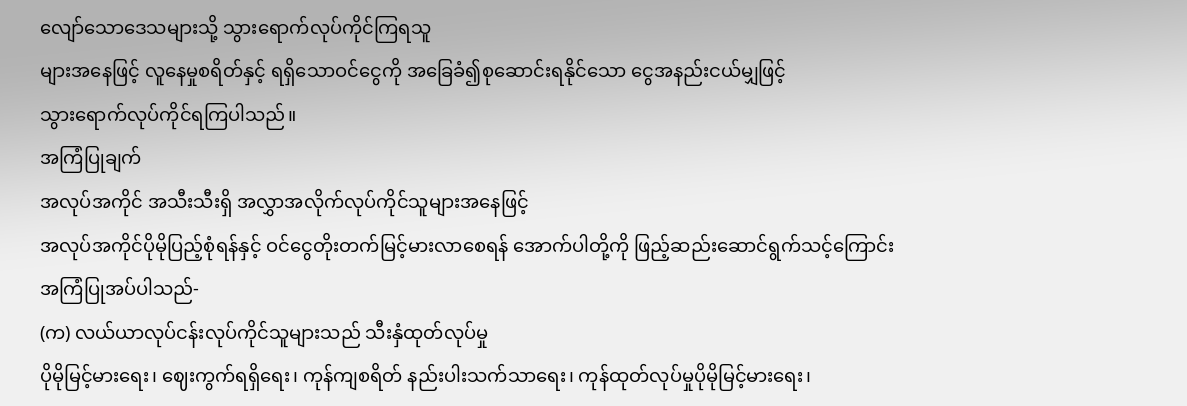လျော်သောဒေသများသို့ သွားရောက်လုပ်ကိုင်ကြရသူ
များအနေဖြင့် လူနေမှုစရိတ်နှင့် ရရှိသောဝင်ငွေကို အခြေခံ၍စုဆောင်းရနိုင်သော ငွေအနည်းငယ်မျှဖြင့်
သွားရောက်လုပ်ကိုင်ရကြပါသည်။
အကြံပြုချက်
အလုပ်အကိုင် အသီးသီးရှိ အလွှာအလိုက်လုပ်ကိုင်သူများအနေဖြင့်
အလုပ်အကိုင်ပိုမိုပြည့်စုံရန်နှင့် ဝင်ငွေတိုးတက်မြင့်မားလာစေရန် အောက်ပါတို့ကို ဖြည့်ဆည်းဆောင်ရွက်သင့်ကြောင်း
အကြံပြုအပ်ပါသည်-
(က) လယ်ယာလုပ်ငန်းလုပ်ကိုင်သူများသည် သီးနှံထုတ်လုပ်မှု
ပိုမိုမြင့်မားရေး၊ ဈေးကွက်ရရှိရေး၊ ကုန်ကျစရိတ် နည်းပါးသက်သာရေး၊ ကုန်ထုတ်လုပ်မှုပိုမိုမြင့်မားရေး၊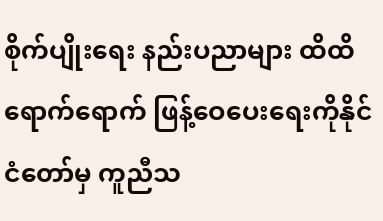စိုက်ပျိုးရေး နည်းပညာများ ထိထိရောက်ရောက် ဖြန့်ဝေပေးရေးကိုနိုင်ငံတော်မှ ကူညီသ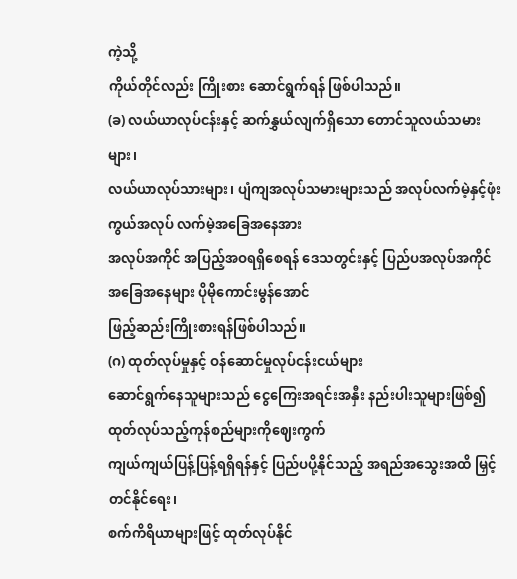ကဲ့သို့
ကိုယ်တိုင်လည်း ကြိုးစား ဆောင်ရွက်ရန် ဖြစ်ပါသည်။
(ခ) လယ်ယာလုပ်ငန်းနှင့် ဆက်နွှယ်လျက်ရှိသော တောင်သူလယ်သမားများ၊
လယ်ယာလုပ်သားများ၊ ပျံကျအလုပ်သမားများသည် အလုပ်လက်မဲ့နှင့်ဖုံးကွယ်အလုပ် လက်မဲ့အခြေအနေအား
အလုပ်အကိုင် အပြည့်အဝရရှိစေရန် ဒေသတွင်းနှင့် ပြည်ပအလုပ်အကိုင် အခြေအနေများ ပိုမိုကောင်းမွန်အောင်
ဖြည့်ဆည်းကြိုးစားရန်ဖြစ်ပါသည်။
(ဂ) ထုတ်လုပ်မှုနှင့် ဝန်ဆောင်မှုလုပ်ငန်းငယ်များ
ဆောင်ရွက်နေသူများသည် ငွေကြေးအရင်းအနှီး နည်းပါးသူများဖြစ်၍ ထုတ်လုပ်သည့်ကုန်စည်များကိုဈေးကွက်
ကျယ်ကျယ်ပြန့်ပြန့်ရရှိရန်နှင့် ပြည်ပပို့နိုင်သည့် အရည်အသွေးအထိ မြှင့်တင်နိုင်ရေး၊
စက်ကိရိယာများဖြင့် ထုတ်လုပ်နိုင်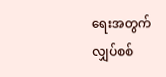ရေးအတွက် လျှပ်စစ်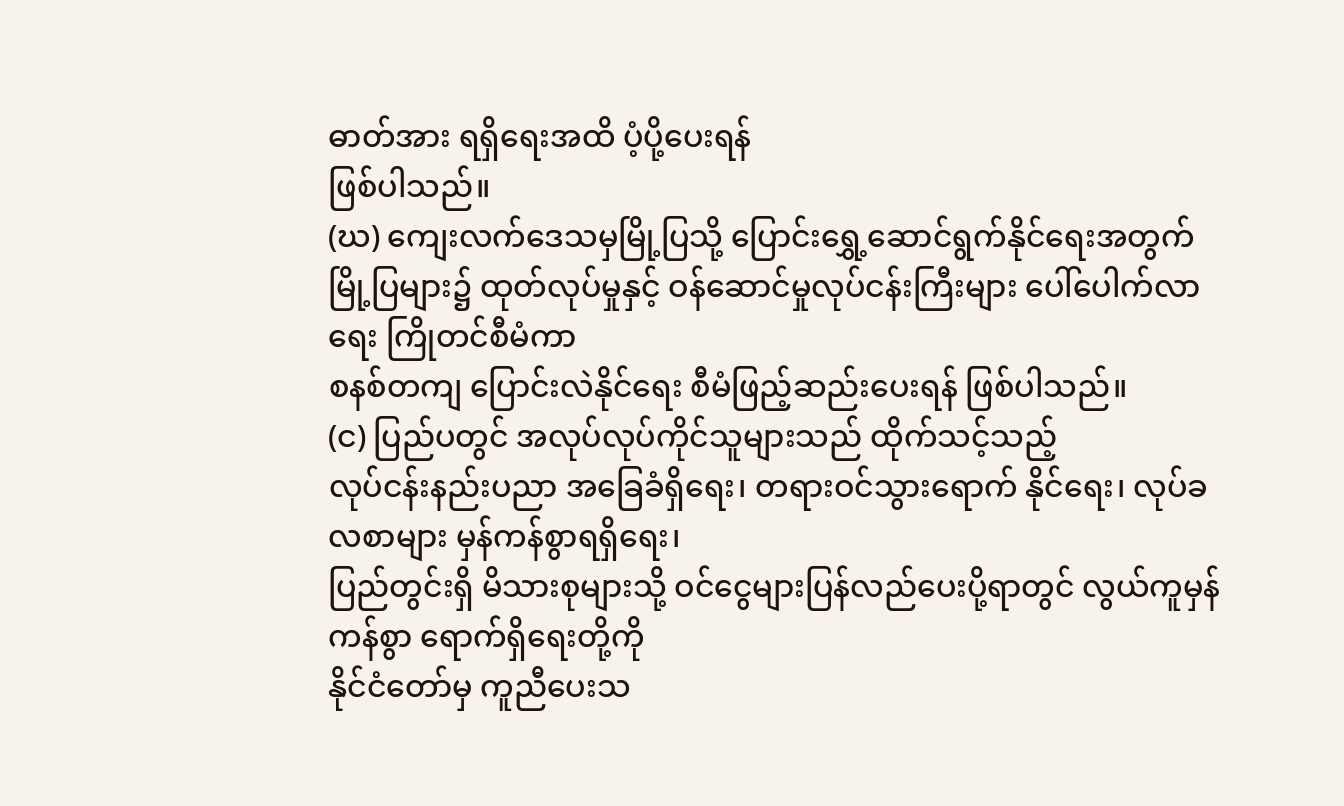ဓာတ်အား ရရှိရေးအထိ ပံ့ပို့ပေးရန်
ဖြစ်ပါသည်။
(ဃ) ကျေးလက်ဒေသမှမြို့ပြသို့ ပြောင်းရွှေ့ဆောင်ရွက်နိုင်ရေးအတွက်
မြို့ပြများ၌ ထုတ်လုပ်မှုနှင့် ဝန်ဆောင်မှုလုပ်ငန်းကြီးများ ပေါ်ပေါက်လာရေး ကြိုတင်စီမံကာ
စနစ်တကျ ပြောင်းလဲနိုင်ရေး စီမံဖြည့်ဆည်းပေးရန် ဖြစ်ပါသည်။
(င) ပြည်ပတွင် အလုပ်လုပ်ကိုင်သူများသည် ထိုက်သင့်သည့်
လုပ်ငန်းနည်းပညာ အခြေခံရှိရေး၊ တရားဝင်သွားရောက် နိုင်ရေး၊ လုပ်ခလစာများ မှန်ကန်စွာရရှိရေး၊
ပြည်တွင်းရှိ မိသားစုများသို့ ဝင်ငွေများပြန်လည်ပေးပို့ရာတွင် လွယ်ကူမှန်ကန်စွာ ရောက်ရှိရေးတို့ကို
နိုင်ငံတော်မှ ကူညီပေးသ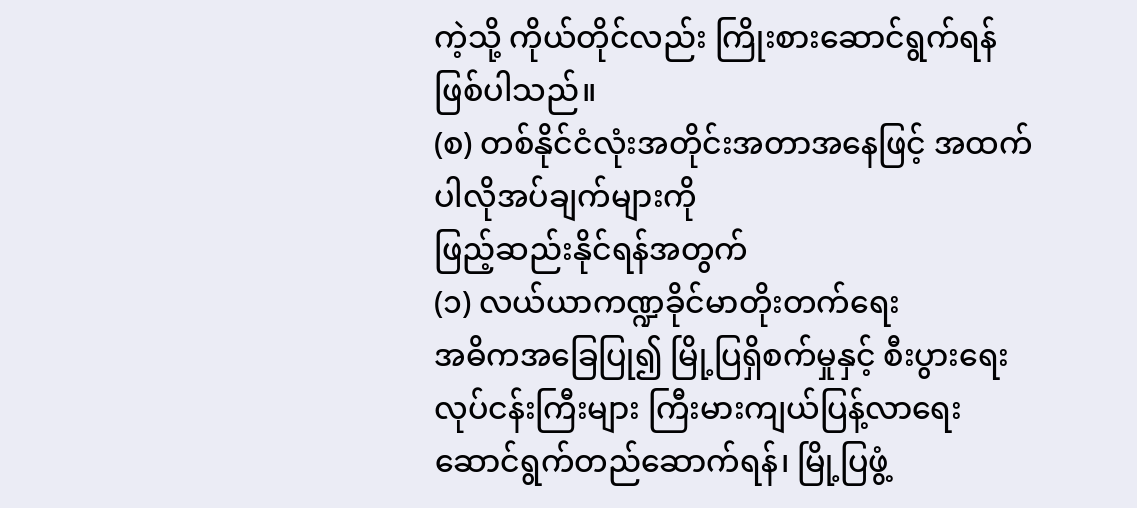ကဲ့သို့ ကိုယ်တိုင်လည်း ကြိုးစားဆောင်ရွက်ရန် ဖြစ်ပါသည်။
(စ) တစ်နိုင်ငံလုံးအတိုင်းအတာအနေဖြင့် အထက်ပါလိုအပ်ချက်များကို
ဖြည့်ဆည်းနိုင်ရန်အတွက်
(၁) လယ်ယာကဏ္ဍခိုင်မာတိုးတက်ရေး
အဓိကအခြေပြု၍ မြို့ပြရှိစက်မှုနှင့် စီးပွားရေးလုပ်ငန်းကြီးများ ကြီးမားကျယ်ပြန့်လာရေး
ဆောင်ရွက်တည်ဆောက်ရန်၊ မြို့ပြဖွံ့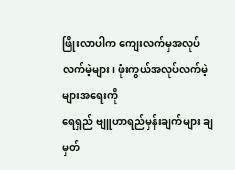ဖြိုးလာပါက ကျေးလက်မှအလုပ်လက်မဲ့များ၊ ဖုံးကွယ်အလုပ်လက်မဲ့များအရေးကို
ရေရှည် ဗျူဟာရည်မှန်းချက်များ ချမှတ်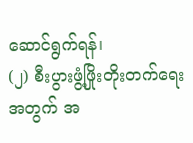ဆောင်ရွက်ရန်၊
(၂) စီးပွားဖွံ့ဖြိုးတိုးတက်ရေးအတွက် အ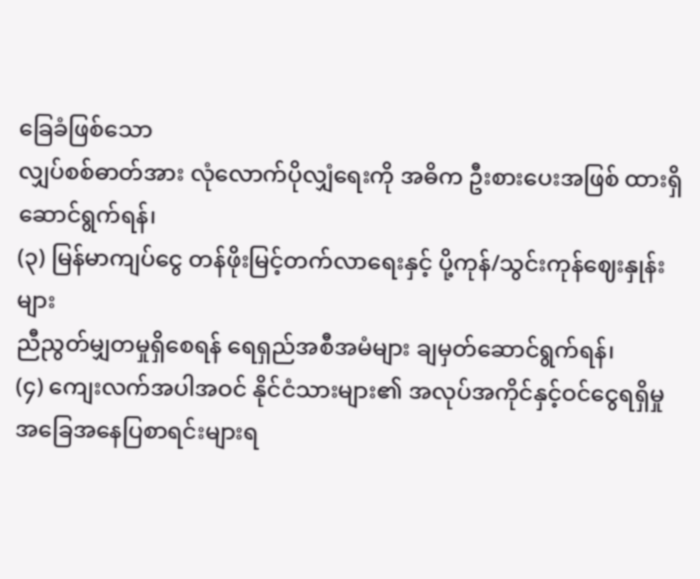ခြေခံဖြစ်သော
လျှပ်စစ်ဓာတ်အား လုံလောက်ပိုလျှံရေးကို အဓိက ဦးစားပေးအဖြစ် ထားရှိ ဆောင်ရွက်ရန်၊
(၃) မြန်မာကျပ်ငွေ တန်ဖိုးမြင့်တက်လာရေးနှင့် ပို့ကုန်/သွင်းကုန်ဈေးနှုန်းများ
ညီညွတ်မျှတမှုရှိစေရန် ရေရှည်အစီအမံများ ချမှတ်ဆောင်ရွက်ရန်၊
(၄) ကျေးလက်အပါအဝင် နိုင်ငံသားများ၏ အလုပ်အကိုင်နှင့်ဝင်ငွေရရှိမှု
အခြေအနေပြစာရင်းများရ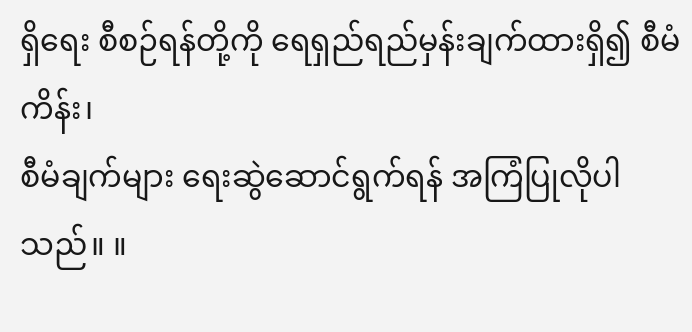ရှိရေး စီစဉ်ရန်တို့ကို ရေရှည်ရည်မှန်းချက်ထားရှိ၍ စီမံကိန်း၊
စီမံချက်များ ရေးဆွဲဆောင်ရွက်ရန် အကြံပြုလိုပါသည်။ ။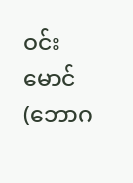ဝင်းမောင်
(ဘောဂ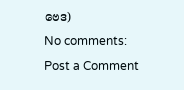ဗေဒ)
No comments:
Post a Comment